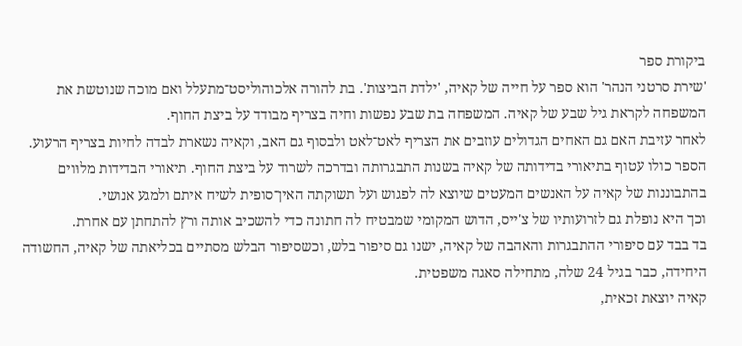ביקורת ספר
'שירת סרטני הנהר' הוא ספר על חייה של קאיה, 'ילדת הביצות'. בת להורה אלכוהוליסט־מתעלל ואם מוכה שנוטשת את המשפחה לקראת גיל שבע של קאיה. המשפחה בת שבע נפשות וחיה בצריף מבודד על ביצת החוף.
לאחר עזיבת האם גם האחים הגדולים עוזבים את הצריף לאט־לאט ולבסוף גם האב, וקאיה נשארת לבדה לחיות בצריף הרעוע.
הספר כולו עטוף בתיאורי בדידותה של קאיה בשנות התבגרותה ובדרכה לשרוד על ביצת החוף. תיאורי הבדידות מלוּוים בהתבוננות של קאיה על האנשים המעטים שיוצא לה לפגוש ועל תשוקתה האין־סופית לשיח איתם ולמגע אנושי.
וכך היא נופלת גם לזרועותיו של צ'ייס, הדוש המקומי שמבטיח לה חתונה כדי להשכיב אותה ורץ להתחתן עם אחרת.
בד בבד עם סיפורי ההתבגרות והאהבה של קאיה, ישנו גם סיפור בלש, וכשסיפור הבלש מסתיים בכליאתה של קאיה, החשודה היחידה, כבר בגיל 24 שלה, מתחילה סאגה משפטית.
קאיה יוצאת זכאית,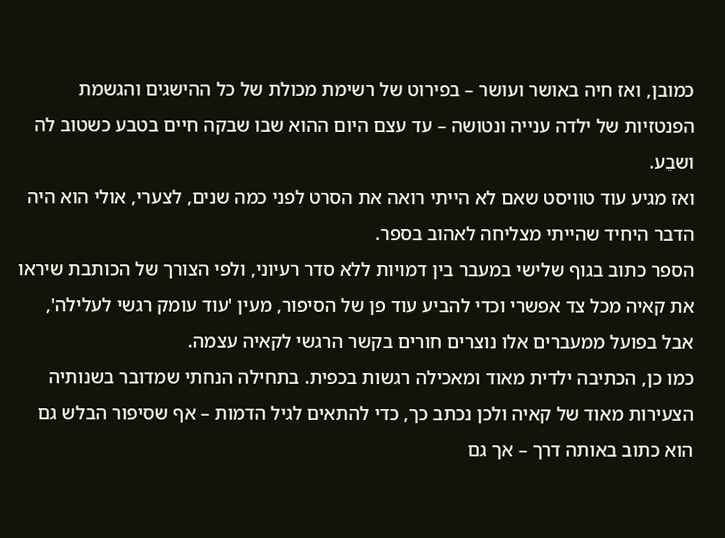כמובן, ואז חיה באושר ועושר – בפירוט של רשימת מכולת של כל ההישגים והגשמת הפנטזיות של ילדה ענייה ונטושה – עד עצם היום ההוא שבו שבקה חיים בטבע כשטוב לה ושבֵע.
ואז מגיע עוד טוויסט שאם לא הייתי רואה את הסרט לפני כמה שנים, לצערי, אולי הוא היה הדבר היחיד שהייתי מצליחה לאהוב בספר.
הספר כתוב בגוף שלישי במעבר בין דמויות ללא סדר רעיוני, ולפי הצורך של הכותבת שיראו את קאיה מכל צד אפשרי וכדי להביע עוד פן של הסיפור, מעין 'עוד עומק רגשי לעלילה', אבל בפועל ממעברים אלו נוצרים חורים בקשר הרגשי לקאיה עצמה.
כמו כן, הכתיבה ילדית מאוד ומאכילה רגשות בכפית. בתחילה הנחתי שמדובר בשנותיה הצעירות מאוד של קאיה ולכן נכתב כך, כדי להתאים לגיל הדמות – אף שסיפור הבלש גם הוא כתוב באותה דרך – אך גם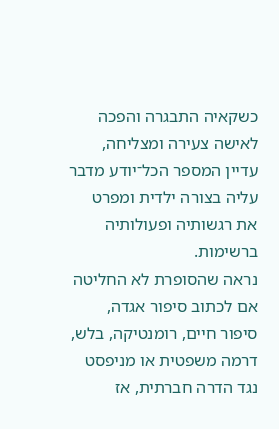כשקאיה התבגרה והפכה לאישה צעירה ומצליחה, עדיין המספר הכל־יודע מדבר עליה בצורה ילדית ומפרט את רגשותיה ופעולותיה ברשימות.
נראה שהסופרת לא החליטה אם לכתוב סיפור אגדה, סיפור חיים, רומנטיקה, בלש, דרמה משפטית או מניפסט נגד הדרה חברתית, אז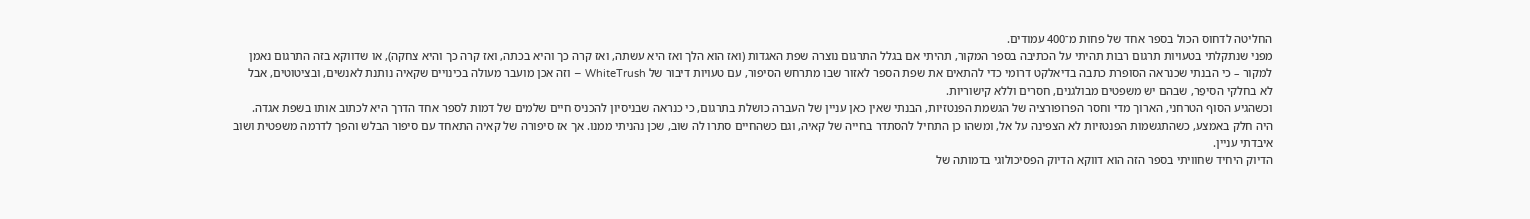החליטה לדחוס הכול בספר אחד של פחות מ־400 עמודים.
מפני שנתקלתי בטעויות תרגום רבות תהיתי על הכתיבה בספר המקור, תהיתי אם בגלל התרגום נוצרה שפת האגדות (ואז הוא הלך ואז היא עשתה, ואז קרה כך והיא בכתה, ואז קרה כך והיא צחקה), או שדווקא בזה התרגום נאמן למקור – כי הבנתי שכנראה הסופרת כתבה בדיאלקט דרומי כדי להתאים את שפת הספר לאזור שבו מתרחש הסיפור, עם טעויות דיבור של WhiteTrush – וזה אכן מועבר מעולה בכינויים שקאיה נותנת לאנשים, ובציטוטים, אבל לא בחלקי הסיפֵר, שבהם יש משפטים מבולגנים, חסרים וללא קישוריות.
וכשהגיע הסוף הטרחני, הארוך מדי וחסר הפרופורציה של הגשמת הפנטזיות, הבנתי שאין כאן עניין של העברה כושלת בתרגום, כי כנראה שבניסיון להכניס חיים שלמים של דמות לספר אחד הדרך היא לכתוב אותו בשפת אגדה.
היה חלק באמצע, כשהתגשמות הפנטזיות לא הצפינה על אל, ומשהו כן התחיל להסתדר בחייה של קאיה, וגם כשהחיים סתרו לה שוב, שכן נהניתי ממנו. אך אז סיפורה של קאיה התאחד עם סיפור הבלש והפך לדרמה משפטית ושוב איבדתי עניין.
הדיוק היחיד שחוויתי בספר הזה הוא דווקא הדיוק הפסיכולוגי בדמותה של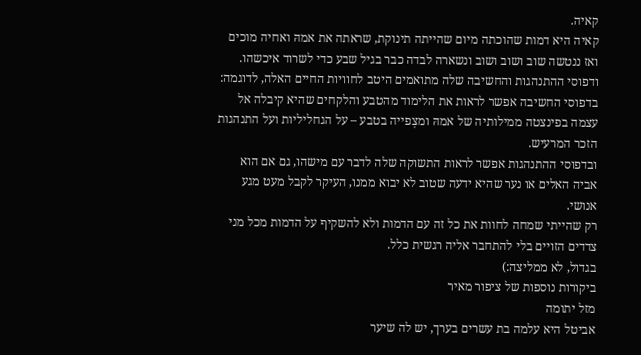קאיה.
קאיה היא דמות שהוכתה מיום שהייתה תינוקת, שראתה את אמהּ ואחיה מוכים ואז ננטשה שוב ושוב ושוב ונשארה לבדה כבר בגיל שבע כדי לשרוד איכשהו. ודפוסי ההתנהגות והחשיבה שלה מתואמים היטב לחוויות החיים האלה, לדוגמה:
בדפוסי החשיבה אפשר לראות את הלימוד מהטבע והלקחים שהיא קיבלה אל עצמה בפינצטה ממילותיה של אמהּ ומצְפייה בטבע – על הגחליליות ועל התנהגות הזכר המרעיש.
ובדפוסי ההתנהגות אפשר לראות התשוקה שלה לדבר עם מישהו, גם אם הוא אביה האלים או נער שהיא ידעה שטוב לא יבוא ממנו, העיקר לקבל מעט מגע אנושי.
רק שהייתי שמחה לחוות את כל זה עם הדמות ולא להשקיף על הדמות מכל מני צדדים הזויים בלי להתחבר אליה רגשית כלל.
בגדול, לא ממליצה:)
ביקורות נוספות של ציפור מאיר
מזל יתומה
אביטל היא עלמה בת עשרים בערך, יש לה שיער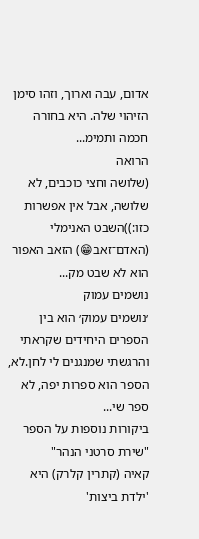אדום, עבה וארוך, וזהו סימן הזיהוי שלה. היא בחורה חכמה ותמימ...
הרואה
(שלושה וחצי כוכבים, לא שלושה, אבל אין אפשרות כזו:))השבט האנימלי (האדם־זאב😁) הזאב האפור הוא לא שבט מק...
נושמים עמוק
׳נושמים עמוק׳ הוא בין הספרים היחידים שקראתי והרגשתי שמנגנים לי לחן.לא, הספר הוא ספרות יפה, לא ספר שי...
ביקורות נוספות על הספר "שירת סרטני הנהר"
קאיה (קתרין קלרק) היא 'ילדת ביצות'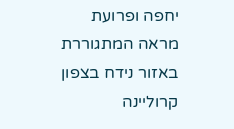יחפה ופרועת מראה המתגוררת באזור נידח בצפון קרוליינה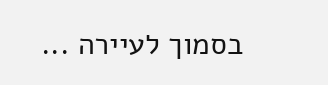בסמוך לעיירה ...